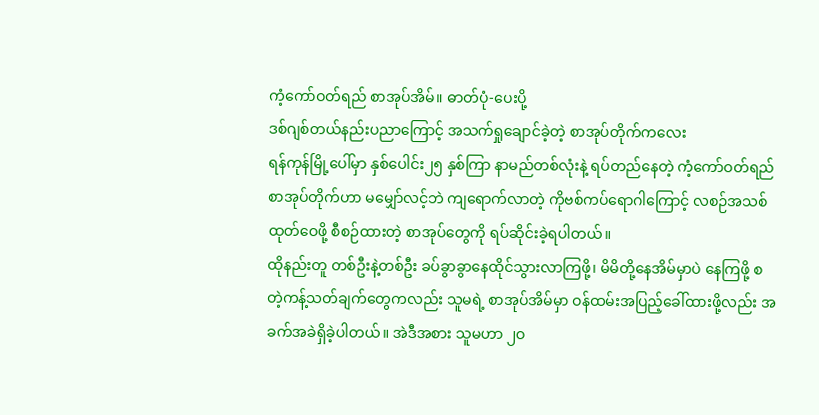ကံ့ကော်ဝတ်ရည် စာအုပ်အိမ်။ ဓာတ်ပုံ-ပေးပို့
ဒစ်ဂျစ်တယ်နည်းပညာကြောင့် အသက်ရှုချောင်ခဲ့တဲ့ စာအုပ်တိုက်ကလေး
ရန်ကုန်မြို့ပေါ်မှာ နှစ်ပေါင်း၂၅ နှစ်ကြာ နာမည်တစ်လုံးနဲ့ ရပ်တည်နေတဲ့ ကံ့ကော်ဝတ်ရည်စာအုပ်တိုက်ဟာ မမျှော်လင့်ဘဲ ကျရောက်လာတဲ့ ကိုဗစ်ကပ်ရောဂါကြောင့် လစဉ်အသစ်ထုတ်ဝေဖို့ စီစဉ်ထားတဲ့ စာအုပ်တွေကို ရပ်ဆိုင်းခဲ့ရပါတယ်။
ထိုနည်းတူ တစ်ဦးနဲ့တစ်ဦး ခပ်ခွာခွာနေထိုင်သွားလာကြဖို့၊ မိမိတို့နေအိမ်မှာပဲ နေကြဖို့ စတဲ့ကန့်သတ်ချက်တွေကလည်း သူမရဲ့ စာအုပ်အိမ်မှာ ဝန်ထမ်းအပြည့်ခေါ်ထားဖို့လည်း အခက်အခဲရှိခဲ့ပါတယ်။ အဲဒီအစား သူမဟာ ၂ဝ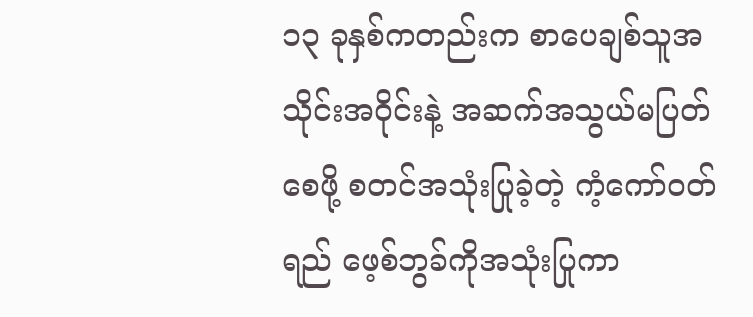၁၃ ခုနှစ်ကတည်းက စာပေချစ်သူအသိုင်းအဝိုင်းနဲ့ အဆက်အသွယ်မပြတ်စေဖို့ စတင်အသုံးပြုခဲ့တဲ့ ကံ့ကော်ဝတ်ရည် ဖေ့စ်ဘွခ်ကိုအသုံးပြုကာ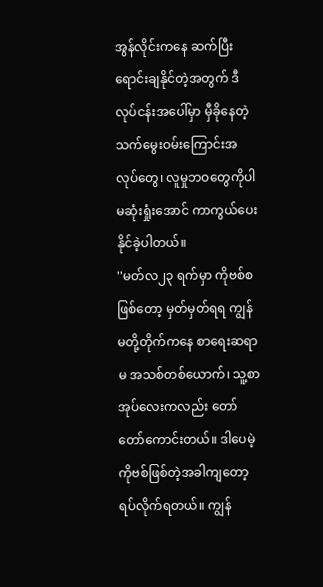အွန်လိုင်းကနေ ဆက်ပြီးရောင်းချနိုင်တဲ့အတွက် ဒီလုပ်ငန်းအပေါ်မှာ မှီခိုနေတဲ့ သက်မွေးဝမ်းကြောင်းအလုပ်တွေ၊ လူမှုဘဝတွေကိုပါ မဆုံးရှုံးအောင် ကာကွယ်ပေးနိုင်ခဲ့ပါတယ်။
''မတ်လ၂၃ ရက်မှာ ကိုဗစ်စဖြစ်တော့ မှတ်မှတ်ရရ ကျွန်မတို့တိုက်ကနေ စာရေးဆရာမ အသစ်တစ်ယောက်၊ သူ့စာအုပ်လေးကလည်း တော်တော်ကောင်းတယ်။ ဒါပေမဲ့ ကိုဗစ်ဖြစ်တဲ့အခါကျတော့ ရပ်လိုက်ရတယ်။ ကျွန်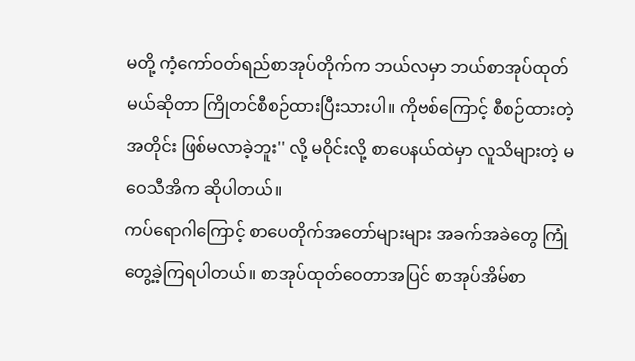မတို့ ကံ့ကော်ဝတ်ရည်စာအုပ်တိုက်က ဘယ်လမှာ ဘယ်စာအုပ်ထုတ်မယ်ဆိုတာ ကြိုတင်စီစဉ်ထားပြီးသားပါ။ ကိုဗစ်ကြောင့် စီစဉ်ထားတဲ့အတိုင်း ဖြစ်မလာခဲ့ဘူး'' လို့ မဝိုင်းလို့ စာပေနယ်ထဲမှာ လူသိများတဲ့ မဝေသီအိက ဆိုပါတယ်။
ကပ်ရောဂါကြောင့် စာပေတိုက်အတော်များများ အခက်အခဲတွေ ကြုံတွေ့ခဲ့ကြရပါတယ်။ စာအုပ်ထုတ်ဝေတာအပြင် စာအုပ်အိမ်စာ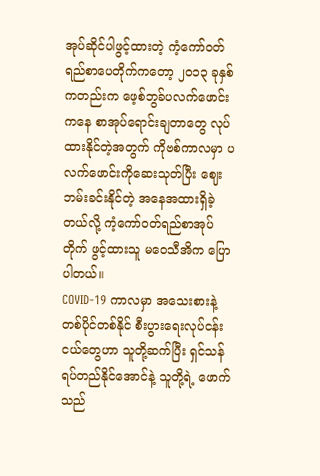အုပ်ဆိုင်ပါဖွင့်ထားတဲ့ ကံ့ကော်ဝတ်ရည်စာပေတိုက်ကတော့ ၂ဝ၁၃ ခုနှစ်ကတည်းက ဖေ့စ်ဘွခ်ပလက်ဖောင်းကနေ စာအုပ်ရောင်းချတာတွေ လုပ်ထားနိုင်တဲ့အတွက် ကိုဗစ်ကာလမှာ ပလက်ဖောင်းကိုဆေးသုတ်ပြီး ဈေးဘမ်းခင်းနိုင်တဲ့ အနေအထားရှိခဲ့တယ်လို့ ကံ့ကော်ဝတ်ရည်စာအုပ်တိုက် ဖွင့်ထားသူ မဝေသီအိက ပြောပါတယ်။
COVID-19 ကာလမှာ အသေးစားနဲ့ တစ်ပိုင်တစ်နိုင် စီးပွားရေးလုပ်ငန်းငယ်တွေဟာ သူတို့ဆက်ပြီး ရှင်သန်ရပ်တည်နိုင်အောင်နဲ့ သူတို့ရဲ့ ဖောက်သည်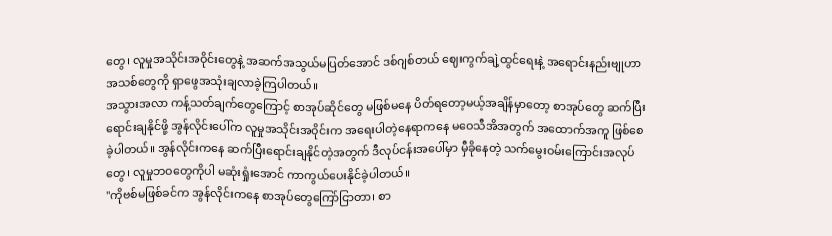တွေ၊ လူမှုအသိုင်းအဝိုင်းတွေနဲ့ အဆက်အသွယ်မပြတ်အောင် ဒစ်ဂျစ်တယ် ဈေးကွက်ချဲ့ထွင်ရေးနဲ့ အရောင်းနည်းဗျုဟာအသစ်တွေကို ရှာဖွေအသုံးချလာခဲ့ကြပါတယ်။
အသွားအလာ ကန့်သတ်ချက်တွေကြောင့် စာအုပ်ဆိုင်တွေ မဖြစ်မနေ ပိတ်ရတော့မယ့်အချိန်မှာတော့ စာအုပ်တွေ ဆက်ပြီးရောင်းချနိုင်ဖို့ အွန်လိုင်းပေါ်က လူမှုအသိုင်းအဝိုင်းက အရေးပါတဲ့နေရာကနေ မဝေသီအိအတွက် အထောက်အကူ ဖြစ်စေခဲ့ပါတယ်။ အွန်လိုင်းကနေ ဆက်ပြီးရောင်းချနိုင်တဲ့အတွက် ဒီလုပ်ငန်းအပေါ်မှာ မှီခိုနေတဲ့ သက်မွေးဝမ်းကြောင်းအလုပ်တွေ၊ လူမှုဘဝတွေကိုပါ မဆုံးရှုံးအောင် ကာကွယ်ပေးနိုင်ခဲ့ပါတယ်။
''ကိုဗစ်မဖြစ်ခင်က အွန်လိုင်းကနေ စာအုပ်တွေကြော်ငြာတာ၊ စာ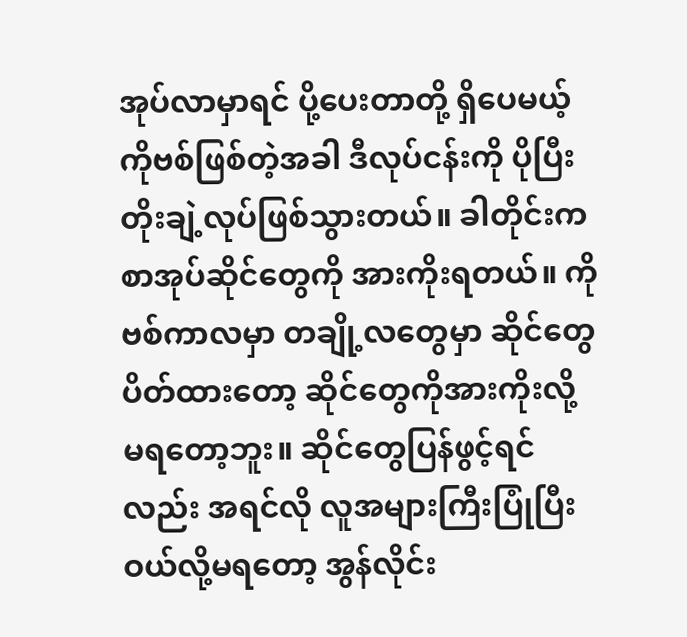အုပ်လာမှာရင် ပို့ပေးတာတို့ ရှိပေမယ့် ကိုဗစ်ဖြစ်တဲ့အခါ ဒီလုပ်ငန်းကို ပိုပြီးတိုးချဲ့လုပ်ဖြစ်သွားတယ်။ ခါတိုင်းက စာအုပ်ဆိုင်တွေကို အားကိုးရတယ်။ ကိုဗစ်ကာလမှာ တချို့လတွေမှာ ဆိုင်တွေပိတ်ထားတော့ ဆိုင်တွေကိုအားကိုးလို့ မရတော့ဘူး။ ဆိုင်တွေပြန်ဖွင့်ရင်လည်း အရင်လို လူအများကြီးပြုံပြီး ဝယ်လို့မရတော့ အွန်လိုင်း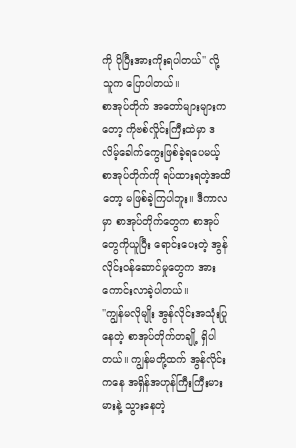ကို ပိုပြီးအားကိုးရပါတယ်'' လို့ သူက ပြောပါတယ်။
စာအုပ်တိုက် အတော်များများကတော့ ကိုဗစ်လှိုင်းကြီးထဲမှာ ဒလိမ့်ခေါက်ကွေးဖြစ်ခဲ့ရပေမယ့် စာအုပ်တိုက်ကို ရပ်ထားရတဲ့အထိတော့ မဖြစ်ခဲ့ကြပါဘူး။ ဒီကာလမှာ စာအုပ်တိုက်တွေက စာအုပ်တွေကိုယူပြီး ရောင်းပေးတဲ့ အွန်လိုင်းဝန်ဆောင်မှုတွေက အားကောင်းလာခဲ့ပါတယ်။
''ကျွန်မလိုမျိုး အွန်လိုင်းအသုံးပြုနေတဲ့ စာအုပ်တိုက်တချို့ ရှိပါတယ်။ ကျွန်မတို့ထက် အွန်လိုင်းကနေ အရှိန်အဟုန်ကြီးကြီးမားမားနဲ့ သွားနေတဲ့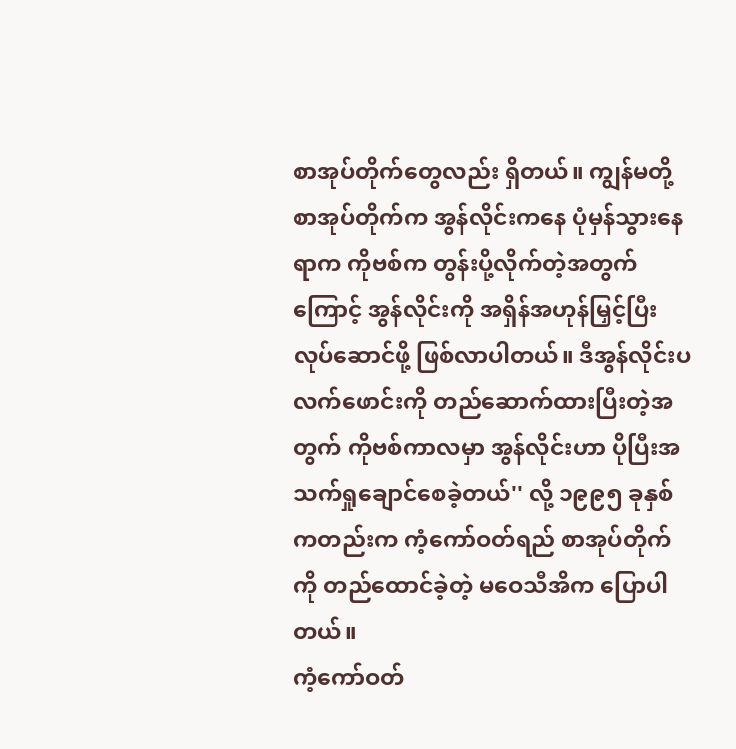စာအုပ်တိုက်တွေလည်း ရှိတယ်။ ကျွန်မတို့ စာအုပ်တိုက်က အွန်လိုင်းကနေ ပုံမှန်သွားနေရာက ကိုဗစ်က တွန်းပို့လိုက်တဲ့အတွက်ကြောင့် အွန်လိုင်းကို အရှိန်အဟုန်မြှင့်ပြီး လုပ်ဆောင်ဖို့ ဖြစ်လာပါတယ်။ ဒီအွန်လိုင်းပလက်ဖောင်းကို တည်ဆောက်ထားပြီးတဲ့အတွက် ကိုဗစ်ကာလမှာ အွန်လိုင်းဟာ ပိုပြီးအသက်ရှုချောင်စေခဲ့တယ်'' လို့ ၁၉၉၅ ခုနှစ်ကတည်းက ကံ့ကော်ဝတ်ရည် စာအုပ်တိုက်ကို တည်ထောင်ခဲ့တဲ့ မဝေသီအိက ပြောပါတယ်။
ကံ့ကော်ဝတ်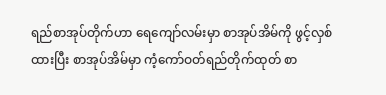ရည်စာအုပ်တိုက်ဟာ ရေကျော်လမ်းမှာ စာအုပ်အိမ်ကို ဖွင့်လှစ်ထားပြီး စာအုပ်အိမ်မှာ ကံ့ကော်ဝတ်ရည်တိုက်ထုတ် စာ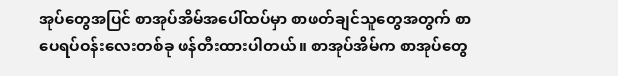အုပ်တွေအပြင် စာအုပ်အိမ်အပေါ်ထပ်မှာ စာဖတ်ချင်သူတွေအတွက် စာပေရပ်ဝန်းလေးတစ်ခု ဖန်တီးထားပါတယ်။ စာအုပ်အိမ်က စာအုပ်တွေ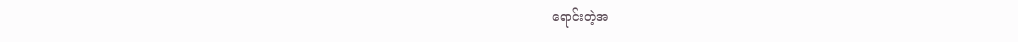ရောင်းတဲ့အ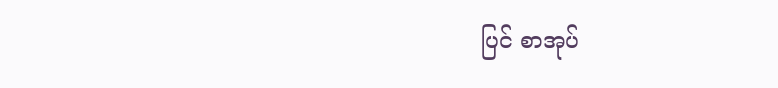ပြင် စာအုပ်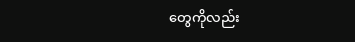တွေကိုလည်း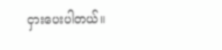ငှားပေးပါတယ်။